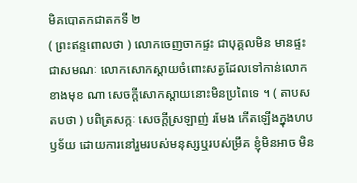មិគបោតកជាតកទី ២
( ព្រះឥន្ទពោលថា ) លោកចេញចាកផ្ទះ ជាបុគ្គលមិន មានផ្ទះ ជាសមណៈ លោកសោកស្តាយចំពោះសត្វដែលទៅកាន់លោកខាងមុខ ណា សេចក្តីសោកស្តាយនោះមិនប្រពៃទេ ។ ( តាបសតបថា ) បពិត្រសក្កៈ សេចក្តីស្រឡាញ់ រមែង កើតឡើងក្នុងហបឫទ័យ ដោយការនៅរួមរបស់មនុស្សឬរបស់ម្រឹគ ខ្ញុំមិនអាច មិន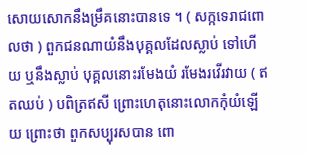សោយសោកនឹងម្រឹគនោះបានទេ ។ ( សក្កទេរាជពោលថា ) ពួកជនណាយំនឹងបុគ្គលដែលស្លាប់ ទៅហើយ ឬនឹងស្លាប់ បុគ្គលនោះរមែងយំ រមែងរវើរវាយ ( ឥតឈប់ ) បពិត្រឥសី ព្រោះហេតុនោះលោកកុំយំឡើយ ព្រោះថា ពួកសប្បុរសបាន ពោ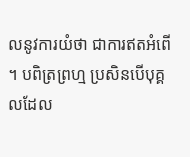លនូវការយំថា ជាការឥតអំពើ ។ បពិត្រព្រហ្ម ប្រសិនបើបុគ្គលដែល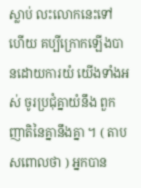ស្លាប់ លះលោកនេះទៅ ហើយ គប្បីក្រោកឡើងបានដោយការយំ យើងទាំងអស់ ចូរប្រជុំគ្នាយំនឹង ពួកញាតិនៃគ្នានឹងគ្នា ។ ( តាបសពោលថា ) អ្នកបាន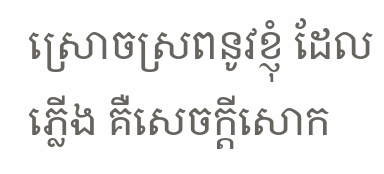ស្រោចស្រពនូវខ្ញុំ ដែលភ្លើង គឺសេចក្តីសោក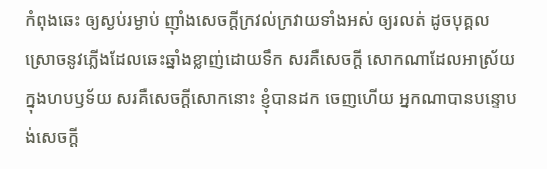កំពុងឆេះ ឲ្យស្ងប់រម្ងាប់ ញ៉ាំងសេចក្តីក្រវល់ក្រវាយទាំងអស់ ឲ្យរលត់ ដូចបុគ្គលស្រោចនូវភ្លើងដែលឆេះឆ្នាំងខ្លាញ់ដោយទឹក សរគឺសេចក្តី សោកណាដែលអាស្រ័យក្នុងហបឫទ័យ សរគឺសេចក្តីសោកនោះ ខ្ញុំបានដក ចេញហើយ អ្នកណាបានបន្ទោបង់សេចក្តី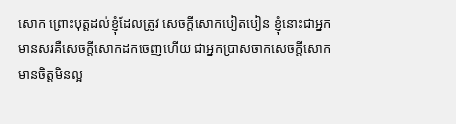សោក ព្រោះបុត្តដល់ខ្ញុំដែលត្រូវ សេចក្តីសោកបៀតបៀន ខ្ញុំនោះជាអ្នកមានសរគឺសេចក្តីសោកដកចេញហើយ ជាអ្នកប្រាសចាកសេចក្តីសោក មានចិត្តមិនល្អ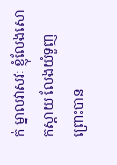ក់ ម្នាលវាសវៈ ខ្ញុំលែងសោកស្តាយ លែងយំទួញព្រោះបាន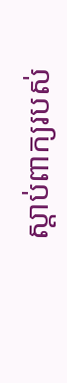ស្តាប់ពាក្យរបស់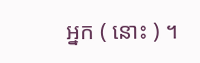អ្នក ( នោះ ) ។